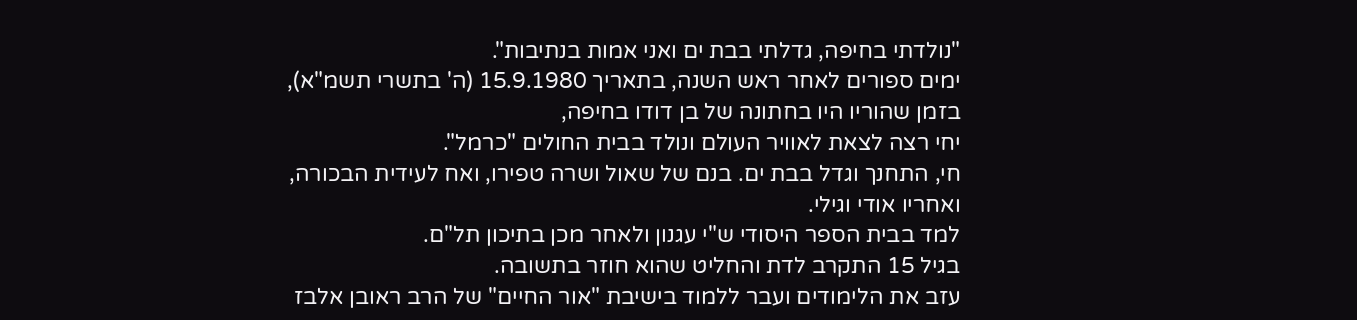"נולדתי בחיפה, גדלתי בבת ים ואני אמות בנתיבות".
ימים ספורים לאחר ראש השנה, בתאריך 15.9.1980 (ה' בתשרי תשמ"א),
בזמן שהוריו היו בחתונה של בן דודו בחיפה,
יחי רצה לצאת לאוויר העולם ונולד בבית החולים "כרמל".
חי, התחנך וגדל בבת ים. בנם של שאול ושרה טפירו, ואח לעידית הבכורה, ואחריו אודי וגילי.
למד בבית הספר היסודי ש"י עגנון ולאחר מכן בתיכון תל"ם.
בגיל 15 התקרב לדת והחליט שהוא חוזר בתשובה.
עזב את הלימודים ועבר ללמוד בישיבת "אור החיים" של הרב ראובן אלבז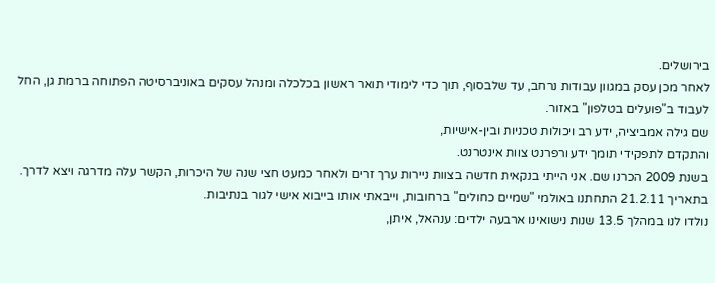בירושלים.
לאחר מכן עסק במגוון עבודות נרחב, עד שלבסוף, תוך כדי לימודי תואר ראשון בכלכלה ומנהל עסקים באוניברסיטה הפתוחה ברמת גן, החל לעבוד ב"פועלים בטלפון" באזור.
שם גילה אמביציה, ידע רב ויכולות טכניות ובין-אישיות,
והתקדם לתפקידי תומך ידע ורפרנט צוות אינטרנט.
בשנת 2009 הכרנו שם. אני הייתי בנקאית חדשה בצוות ניירות ערך זרים ולאחר כמעט חצי שנה של היכרות, הקשר עלה מדרגה ויצא לדרך.
בתאריך 21.2.11 התחתנו באולמי "שמיים כחולים" ברחובות, וייבאתי אותו בייבוא אישי לגור בנתיבות.
נולדו לנו במהלך 13.5 שנות נישואינו ארבעה ילדים: ענהאל, איתן,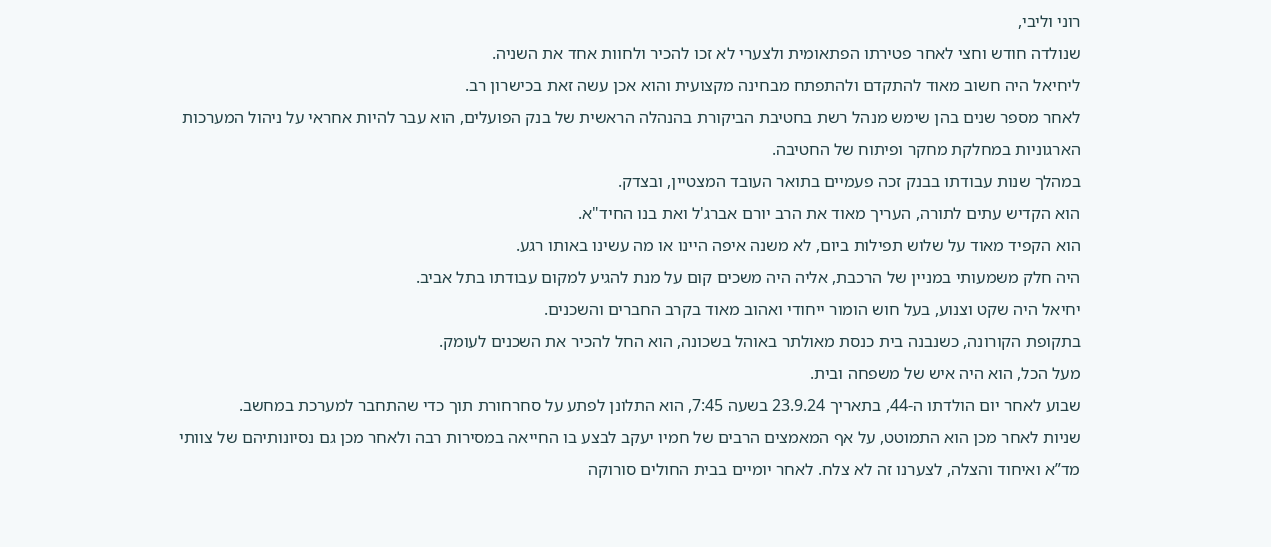רוני וליבי,
שנולדה חודש וחצי לאחר פטירתו הפתאומית ולצערי לא זכו להכיר ולחוות אחד את השניה.
ליחיאל היה חשוב מאוד להתקדם ולהתפתח מבחינה מקצועית והוא אכן עשה זאת בכישרון רב.
לאחר מספר שנים בהן שימש מנהל רשת בחטיבת הביקורת בהנהלה הראשית של בנק הפועלים, הוא עבר להיות אחראי על ניהול המערכות הארגוניות במחלקת מחקר ופיתוח של החטיבה.
במהלך שנות עבודתו בבנק זכה פעמיים בתואר העובד המצטיין, ובצדק.
הוא הקדיש עתים לתורה, העריך מאוד את הרב יורם אברג'ל ואת בנו החיד"א.
הוא הקפיד מאוד על שלוש תפילות ביום, לא משנה איפה היינו או מה עשינו באותו רגע.
היה חלק משמעותי במניין של הרכבת, אליה היה משכים קום על מנת להגיע למקום עבודתו בתל אביב.
יחיאל היה שקט וצנוע, בעל חוש הומור ייחודי ואהוב מאוד בקרב החברים והשכנים.
בתקופת הקורונה, כשנבנה בית כנסת מאולתר באוהל בשכונה, הוא החל להכיר את השכנים לעומק.
מעל הכל, הוא היה איש של משפחה ובית.
שבוע לאחר יום הולדתו ה-44, בתאריך 23.9.24 בשעה 7:45, הוא התלונן לפתע על סחרחורת תוך כדי שהתחבר למערכת במחשב.
שניות לאחר מכן הוא התמוטט, על אף המאמצים הרבים של חמיו יעקב לבצע בו החייאה במסירות רבה ולאחר מכן גם נסיונותיהם של צוותי מד”א ואיחוד והצלה, לצערנו זה לא צלח. לאחר יומיים בבית החולים סורוקה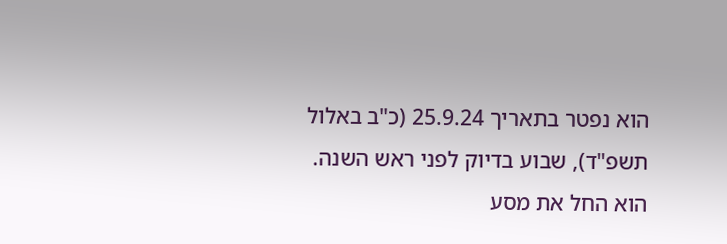הוא נפטר בתאריך 25.9.24 (כ"ב באלול תשפ"ד), שבוע בדיוק לפני ראש השנה.
הוא החל את מסע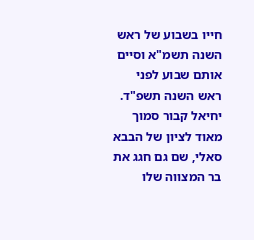חייו בשבוע של ראש השנה תשמ"א וסיים אותם שבוע לפני ראש השנה תשפ"ד.
יחיאל קבור סמוך מאוד לציון של הבבא סאלי, שם גם חגג את בר המצווה שלו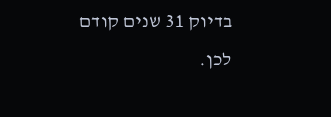בדיוק 31 שנים קודם לכן.